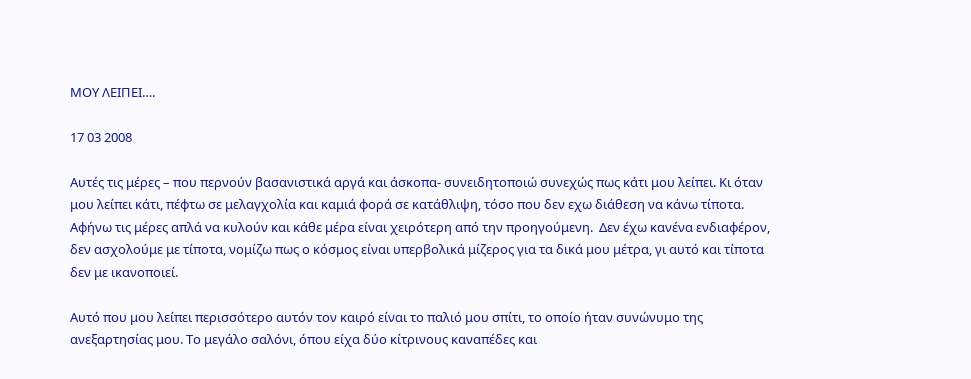ΜΟΥ ΛΕΙΠΕΙ….

17 03 2008

Αυτές τις μέρες – που περνούν βασανιστικά αργά και άσκοπα- συνειδητοποιώ συνεχώς πως κάτι μου λείπει. Κι όταν μου λείπει κάτι, πέφτω σε μελαγχολία και καμιά φορά σε κατάθλιψη, τόσο που δεν εχω διάθεση να κάνω τίποτα. Αφήνω τις μέρες απλά να κυλούν και κάθε μέρα είναι χειρότερη από την προηγούμενη.  Δεν έχω κανένα ενδιαφέρον, δεν ασχολούμε με τίποτα, νομίζω πως ο κόσμος είναι υπερβολικά μίζερος για τα δικά μου μέτρα, γι αυτό και τίποτα δεν με ικανοποιεί.

Αυτό που μου λείπει περισσότερο αυτόν τον καιρό είναι το παλιό μου σπίτι, το οποίο ήταν συνώνυμο της ανεξαρτησίας μου. Το μεγάλο σαλόνι, όπου είχα δύο κίτρινους καναπέδες και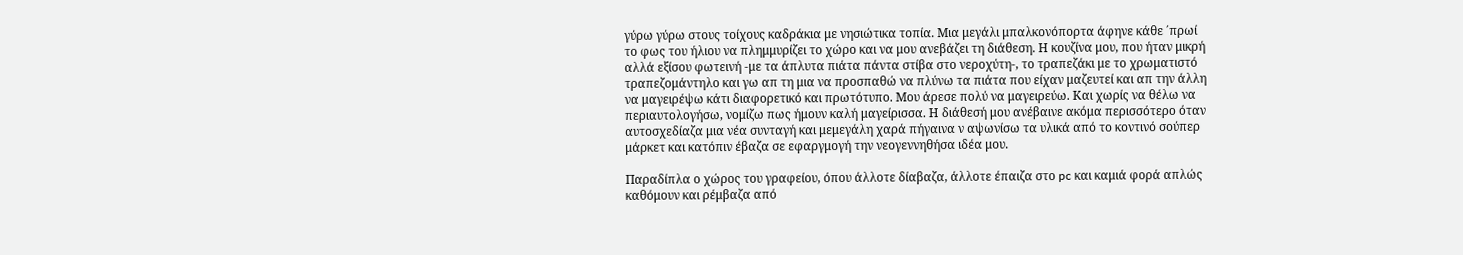γύρω γύρω στους τοίχους καδράκια με νησιώτικα τοπία. Μια μεγάλι μπαλκονόπορτα άφηνε κάθε ΄πρωί το φως του ήλιου να πλημμυρίζει το χώρο και να μου ανεβάζει τη διάθεση. Η κουζίνα μου, που ήταν μικρή αλλά εξίσου φωτεινή -με τα άπλυτα πιάτα πάντα στίβα στο νεροχύτη-, το τραπεζάκι με το χρωματιστό τραπεζομάντηλο και γω απ τη μια να προσπαθώ να πλύνω τα πιάτα που είχαν μαζευτεί και απ την άλλη να μαγειρέψω κάτι διαφορετικό και πρωτότυπο. Μου άρεσε πολύ να μαγειρεύω. Και χωρίς να θέλω να περιαυτολογήσω, νομίζω πως ήμουν καλή μαγείρισσα. Η διάθεσή μου ανέβαινε ακόμα περισσότερο όταν αυτοσχεδίαζα μια νέα συνταγή και μεμεγάλη χαρά πήγαινα ν αψωνίσω τα υλικά από το κοντινό σούπερ μάρκετ και κατόπιν έβαζα σε εφαργμογή την νεογεννηθήσα ιδέα μου.

Παραδίπλα ο χώρος του γραφείου, όπου άλλοτε δίαβαζα, άλλοτε έπαιζα στο pc και καμιά φορά απλώς καθόμουν και ρέμβαζα από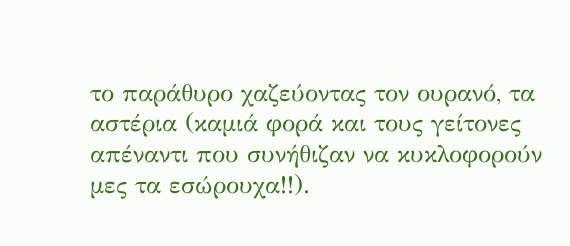το παράθυρο χαζεύοντας τον ουρανό, τα αστέρια (καμιά φορά και τους γείτονες απέναντι που συνήθιζαν να κυκλοφορούν μες τα εσώρουχα!!).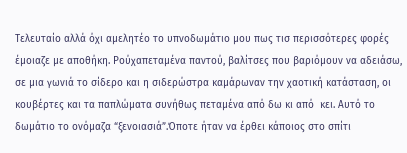Τελευταίο αλλά όχι αμελητέο το υπνοδωμάτιο μου πως τισ περισσότερες φορές έμοιαζε με αποθήκη. Ρούχαπεταμένα παντού, βαλίτσες που βαριόμουν να αδειάσω, σε μια γωνιά το σίδερο και η σιδερώστρα καμάρωναν την χαοτική κατάσταση, οι κουβέρτες και τα παπλώματα συνήθως πεταμένα από δω κι από  κει. Αυτό το δωμάτιο το ονόμαζα “ξενοιασιά”.Όποτε ήταν να έρθει κάποιος στο σπίτι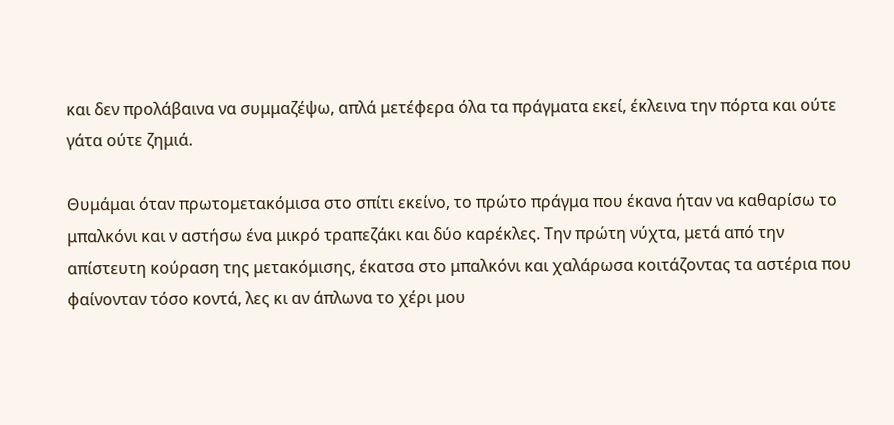και δεν προλάβαινα να συμμαζέψω, απλά μετέφερα όλα τα πράγματα εκεί, έκλεινα την πόρτα και ούτε γάτα ούτε ζημιά.

Θυμάμαι όταν πρωτομετακόμισα στο σπίτι εκείνο, το πρώτο πράγμα που έκανα ήταν να καθαρίσω το μπαλκόνι και ν αστήσω ένα μικρό τραπεζάκι και δύο καρέκλες. Την πρώτη νύχτα, μετά από την απίστευτη κούραση της μετακόμισης, έκατσα στο μπαλκόνι και χαλάρωσα κοιτάζοντας τα αστέρια που φαίνονταν τόσο κοντά, λες κι αν άπλωνα το χέρι μου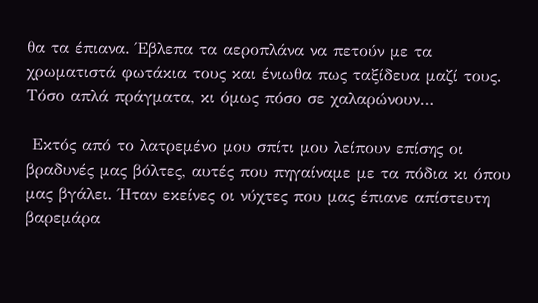θα τα έπιανα. Έβλεπα τα αεροπλάνα να πετούν με τα χρωματιστά φωτάκια τους και ένιωθα πως ταξίδευα μαζί τους. Τόσο απλά πράγματα, κι όμως πόσο σε χαλαρώνουν…

 Εκτός από το λατρεμένο μου σπίτι μου λείπουν επίσης οι βραδυνές μας βόλτες, αυτές που πηγαίναμε με τα πόδια κι όπου μας βγάλει. Ήταν εκείνες οι νύχτες που μας έπιανε απίστευτη βαρεμάρα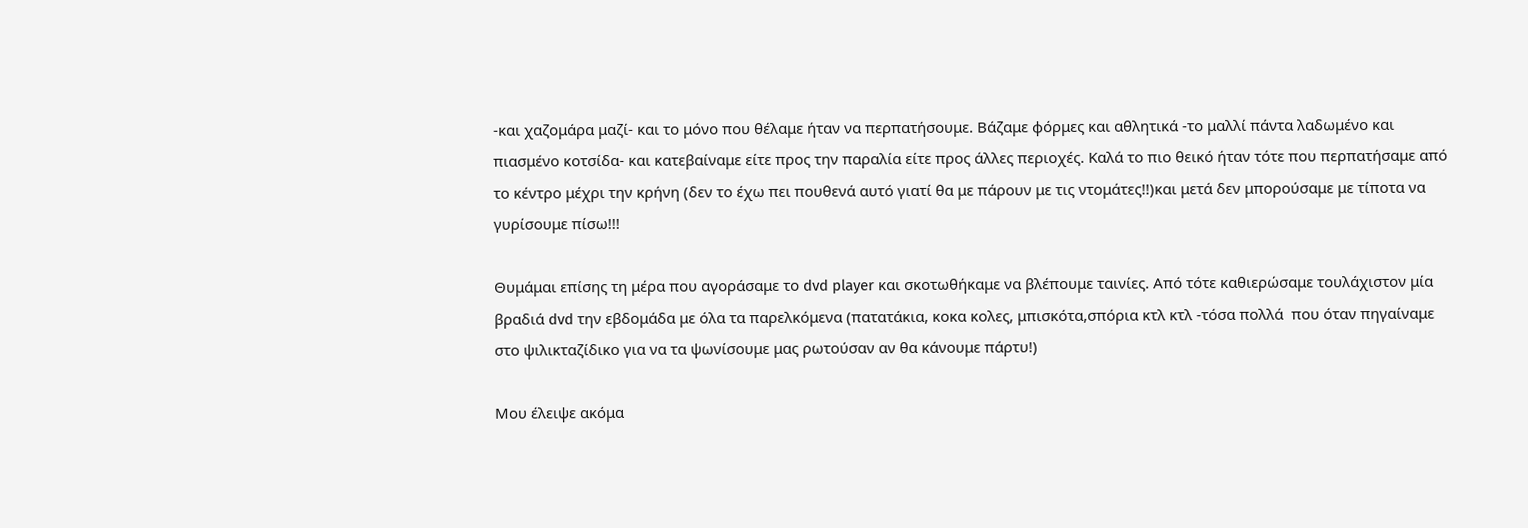-και χαζομάρα μαζί- και το μόνο που θέλαμε ήταν να περπατήσουμε. Βάζαμε φόρμες και αθλητικά -το μαλλί πάντα λαδωμένο και πιασμένο κοτσίδα- και κατεβαίναμε είτε προς την παραλία είτε προς άλλες περιοχές. Καλά το πιο θεικό ήταν τότε που περπατήσαμε από το κέντρο μέχρι την κρήνη (δεν το έχω πει πουθενά αυτό γιατί θα με πάρουν με τις ντομάτες!!)και μετά δεν μπορούσαμε με τίποτα να γυρίσουμε πίσω!!!

Θυμάμαι επίσης τη μέρα που αγοράσαμε το dvd player και σκοτωθήκαμε να βλέπουμε ταινίες. Από τότε καθιερώσαμε τουλάχιστον μία βραδιά dvd την εβδομάδα με όλα τα παρελκόμενα (πατατάκια, κοκα κολες, μπισκότα,σπόρια κτλ κτλ -τόσα πολλά  που όταν πηγαίναμε στο ψιλικταζίδικο για να τα ψωνίσουμε μας ρωτούσαν αν θα κάνουμε πάρτυ!)

Μου έλειψε ακόμα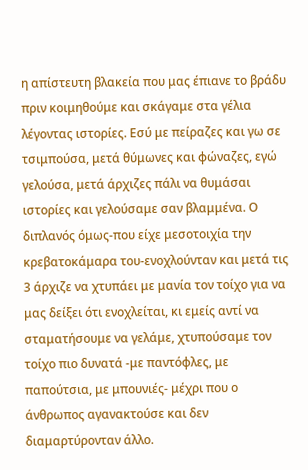η απίστευτη βλακεία που μας έπιανε το βράδυ πριν κοιμηθούμε και σκάγαμε στα γέλια λέγοντας ιστορίες. Εσύ με πείραζες και γω σε τσιμπούσα, μετά θύμωνες και φώναζες, εγώ γελούσα, μετά άρχιζες πάλι να θυμάσαι ιστορίες και γελούσαμε σαν βλαμμένα. Ο διπλανός όμως-που είχε μεσοτοιχία την κρεβατοκάμαρα του-ενοχλούνταν και μετά τις 3 άρχιζε να χτυπάει με μανία τον τοίχο για να μας δείξει ότι ενοχλείται, κι εμείς αντί να σταματήσουμε να γελάμε, χτυπούσαμε τον τοίχο πιο δυνατά -με παντόφλες, με παπούτσια, με μπουνιές- μέχρι που ο άνθρωπος αγανακτούσε και δεν διαμαρτύρονταν άλλο.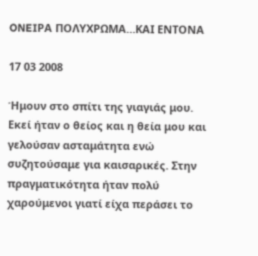ONEIΡΑ ΠΟΛΥΧΡΩΜΑ…ΚΑΙ ΕΝΤΟΝΑ

17 03 2008

Ήμουν στο σπίτι της γιαγιάς μου. Εκεί ήταν ο θείος και η θεία μου και γελούσαν ασταμάτητα ενώ συζητούσαμε για καισαρικές. Στην πραγματικότητα ήταν πολύ χαρούμενοι γιατί είχα περάσει το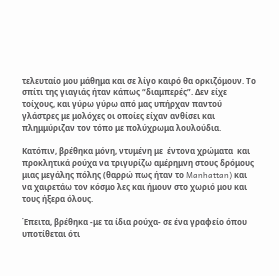τελευταίο μου μάθημα και σε λίγο καιρό θα ορκιζόμουν. Το σπίτι της γιαγιάς ήταν κάπως “διαμπερές”. Δεν είχε τοίχους, και γύρω γύρω από μας υπήρχαν παντού γλάστρες με μολόχες οι οποίες είχαν ανθίσει και πλημμύριζαν τον τόπο με πολύχρωμα λουλούδια.

Κατόπιν, βρέθηκα μόνη, ντυμένη με  έντονα χρώματα  και προκλητικά ρούχα να τριγυρίζω αμέρημνη στους δρόμους μιας μεγάλης πόλης (θαρρώ πως ήταν το Manhattan) και να χαιρετάω τον κόσμο λες και ήμουν στο χωριό μου και τους ήξερα όλους.

Έπειτα, βρέθηκα -με τα ίδια ρούχα- σε ένα γραφείο όπου υποτίθεται ότι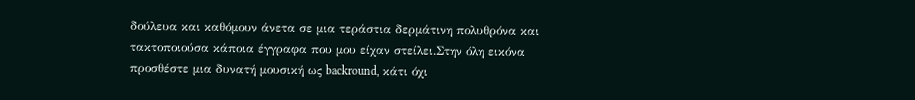δούλευα και καθόμουν άνετα σε μια τεράστια δερμάτινη πολυθρόνα και τακτοποιούσα κάποια έγγραφα που μου είχαν στείλει.Στην όλη εικόνα προσθέστε μια δυνατή μουσική ως backround, κάτι όχι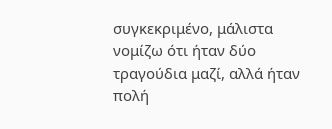συγκεκριμένο, μάλιστα νομίζω ότι ήταν δύο τραγούδια μαζί, αλλά ήταν πολή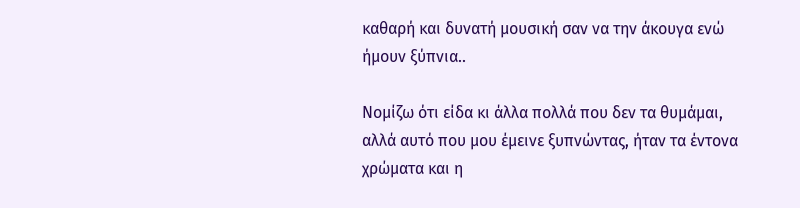καθαρή και δυνατή μουσική σαν να την άκουγα ενώ ήμουν ξύπνια..

Νομίζω ότι είδα κι άλλα πολλά που δεν τα θυμάμαι, αλλά αυτό που μου έμεινε ξυπνώντας, ήταν τα έντονα χρώματα και η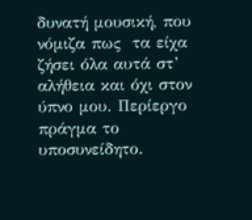δυνατή μουσική, που νόμιζα πως  τα είχα ζήσει όλα αυτά στ’ αλήθεια και όχι στον ύπνο μου. Περίεργο πράγμα το υποσυνείδητο.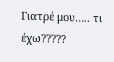Γιατρέ μου….. τι έχω?????